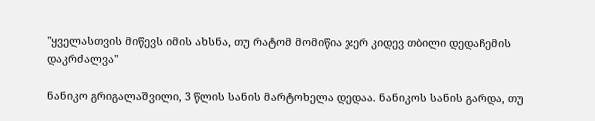"ყველასთვის მიწევს იმის ახსნა, თუ რატომ მომიწია ჯერ კიდევ თბილი დედაჩემის დაკრძალვა"

ნანიკო გრიგალაშვილი, 3 წლის სანის მარტოხელა დედაა. ნანიკოს სანის გარდა, თუ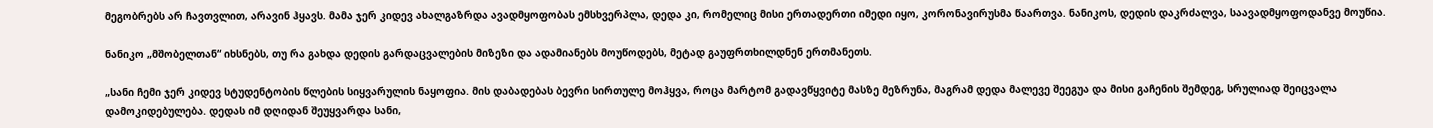მეგობრებს არ ჩავთვლით, არავინ ჰყავს. მამა ჯერ კიდევ ახალგაზრდა ავადმყოფობას ემსხვერპლა, დედა კი, რომელიც მისი ერთადერთი იმედი იყო, კორონავირუსმა წაართვა. ნანიკოს, დედის დაკრძალვა, საავადმყოფოდანვე მოუწია.

ნანიკო „მშობელთან“ იხსნებს, თუ რა გახდა დედის გარდაცვალების მიზეზი და ადამიანებს მოუწოდებს, მეტად გაუფრთხილდნენ ერთმანეთს.

„სანი ჩემი ჯერ კიდევ სტუდენტობის წლების სიყვარულის ნაყოფია. მის დაბადებას ბევრი სირთულე მოჰყვა, როცა მარტომ გადავწყვიტე მასზე მეზრუნა, მაგრამ დედა მალევე შეეგუა და მისი გაჩენის შემდეგ, სრულიად შეიცვალა დამოკიდებულება. დედას იმ დღიდან შეუყვარდა სანი,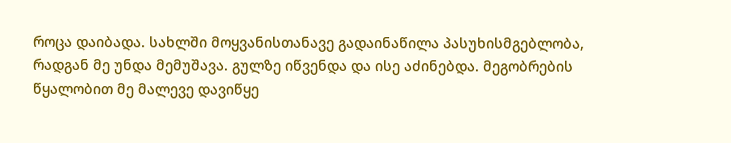როცა დაიბადა. სახლში მოყვანისთანავე გადაინაწილა პასუხისმგებლობა, რადგან მე უნდა მემუშავა. გულზე იწვენდა და ისე აძინებდა. მეგობრების წყალობით მე მალევე დავიწყე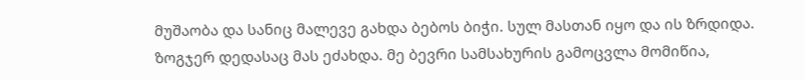მუშაობა და სანიც მალევე გახდა ბებოს ბიჭი. სულ მასთან იყო და ის ზრდიდა. ზოგჯერ დედასაც მას ეძახდა. მე ბევრი სამსახურის გამოცვლა მომიწია,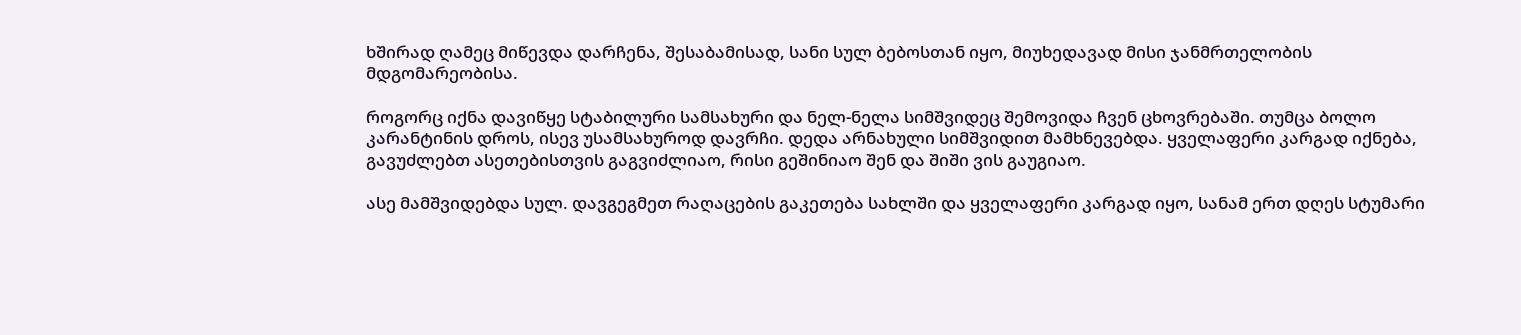ხშირად ღამეც მიწევდა დარჩენა, შესაბამისად, სანი სულ ბებოსთან იყო, მიუხედავად მისი ჯანმრთელობის მდგომარეობისა.

როგორც იქნა დავიწყე სტაბილური სამსახური და ნელ-ნელა სიმშვიდეც შემოვიდა ჩვენ ცხოვრებაში. თუმცა ბოლო კარანტინის დროს, ისევ უსამსახუროდ დავრჩი. დედა არნახული სიმშვიდით მამხნევებდა. ყველაფერი კარგად იქნება, გავუძლებთ ასეთებისთვის გაგვიძლიაო, რისი გეშინიაო შენ და შიში ვის გაუგიაო.

ასე მამშვიდებდა სულ. დავგეგმეთ რაღაცების გაკეთება სახლში და ყველაფერი კარგად იყო, სანამ ერთ დღეს სტუმარი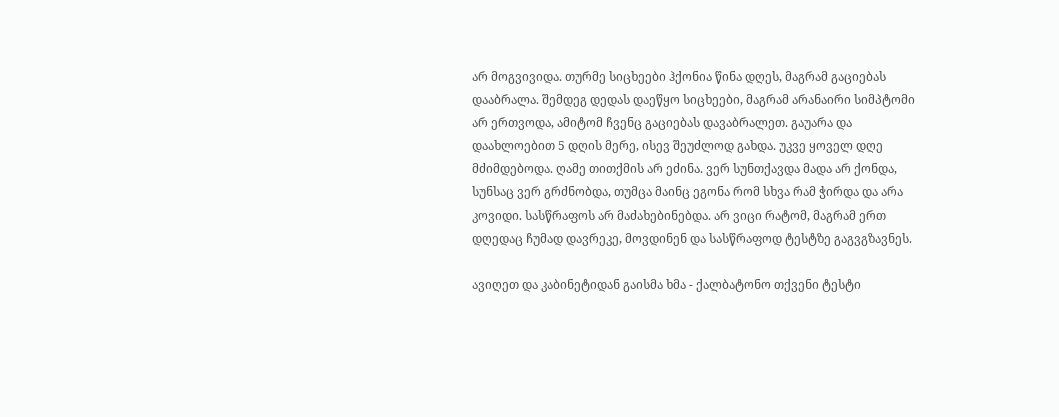არ მოგვივიდა. თურმე სიცხეები ჰქონია წინა დღეს, მაგრამ გაციებას დააბრალა. შემდეგ დედას დაეწყო სიცხეები, მაგრამ არანაირი სიმპტომი არ ერთვოდა, ამიტომ ჩვენც გაციებას დავაბრალეთ. გაუარა და დაახლოებით 5 დღის მერე, ისევ შეუძლოდ გახდა. უკვე ყოველ დღე მძიმდებოდა. ღამე თითქმის არ ეძინა. ვერ სუნთქავდა მადა არ ქონდა, სუნსაც ვერ გრძნობდა, თუმცა მაინც ეგონა რომ სხვა რამ ჭირდა და არა კოვიდი. სასწრაფოს არ მაძახებინებდა. არ ვიცი რატომ, მაგრამ ერთ დღედაც ჩუმად დავრეკე, მოვდინენ და სასწრაფოდ ტესტზე გაგვგზავნეს.

ავიღეთ და კაბინეტიდან გაისმა ხმა - ქალბატონო თქვენი ტესტი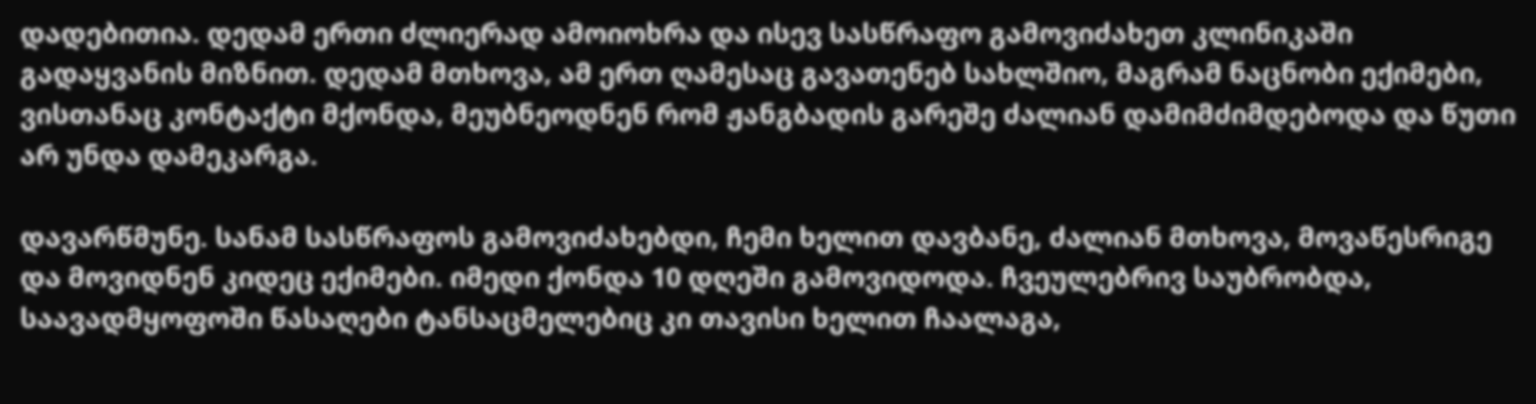დადებითია. დედამ ერთი ძლიერად ამოიოხრა და ისევ სასწრაფო გამოვიძახეთ კლინიკაში გადაყვანის მიზნით. დედამ მთხოვა, ამ ერთ ღამესაც გავათენებ სახლშიო, მაგრამ ნაცნობი ექიმები, ვისთანაც კონტაქტი მქონდა, მეუბნეოდნენ რომ ჟანგბადის გარეშე ძალიან დამიმძიმდებოდა და წუთი არ უნდა დამეკარგა.

დავარწმუნე. სანამ სასწრაფოს გამოვიძახებდი, ჩემი ხელით დავბანე, ძალიან მთხოვა, მოვაწესრიგე და მოვიდნენ კიდეც ექიმები. იმედი ქონდა 10 დღეში გამოვიდოდა. ჩვეულებრივ საუბრობდა, საავადმყოფოში წასაღები ტანსაცმელებიც კი თავისი ხელით ჩაალაგა,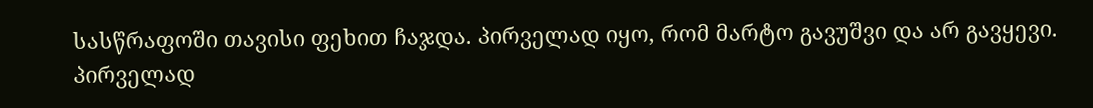სასწრაფოში თავისი ფეხით ჩაჯდა. პირველად იყო, რომ მარტო გავუშვი და არ გავყევი. პირველად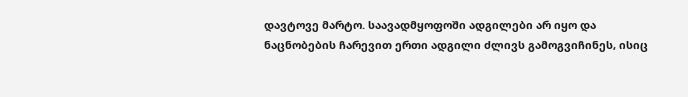დავტოვე მარტო. საავადმყოფოში ადგილები არ იყო და ნაცნობების ჩარევით ერთი ადგილი ძლივს გამოგვიჩინეს, ისიც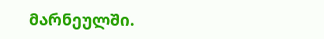მარნეულში.